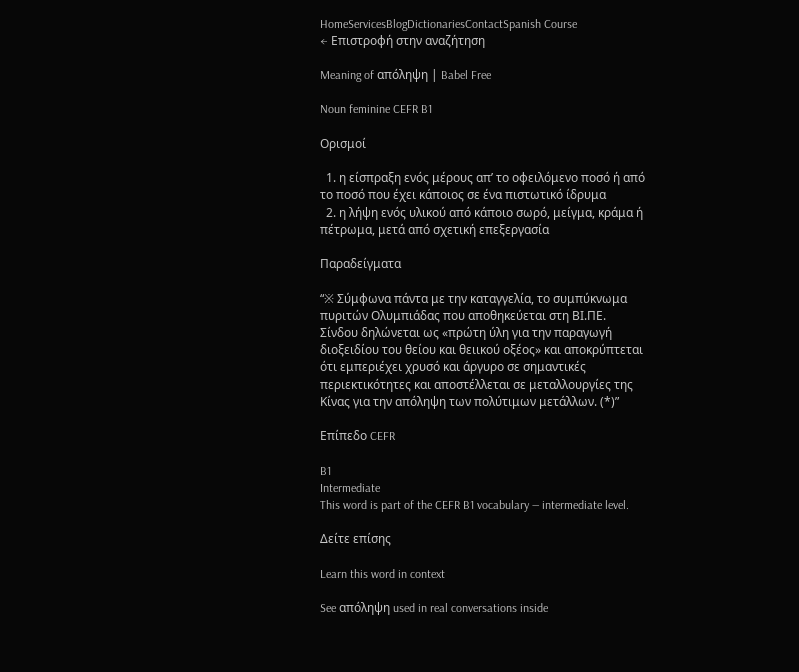HomeServicesBlogDictionariesContactSpanish Course
← Επιστροφή στην αναζήτηση

Meaning of απόληψη | Babel Free

Noun feminine CEFR B1

Ορισμοί

  1. η είσπραξη ενός μέρους απ’ το οφειλόμενο ποσό ή από το ποσό που έχει κάποιος σε ένα πιστωτικό ίδρυμα
  2. η λήψη ενός υλικού από κάποιο σωρό, μείγμα, κράμα ή πέτρωμα, μετά από σχετική επεξεργασία

Παραδείγματα

“※ Σύμφωνα πάντα με την καταγγελία, το συμπύκνωμα πυριτών Ολυμπιάδας που αποθηκεύεται στη ΒΙ.ΠΕ. Σίνδου δηλώνεται ως «πρώτη ύλη για την παραγωγή διοξειδίου του θείου και θειικού οξέος» και αποκρύπτεται ότι εμπεριέχει χρυσό και άργυρο σε σημαντικές περιεκτικότητες και αποστέλλεται σε μεταλλουργίες της Κίνας για την απόληψη των πολύτιμων μετάλλων. (*)”

Επίπεδο CEFR

B1
Intermediate
This word is part of the CEFR B1 vocabulary — intermediate level.

Δείτε επίσης

Learn this word in context

See απόληψη used in real conversations inside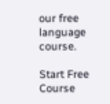our free language course.

Start Free Course